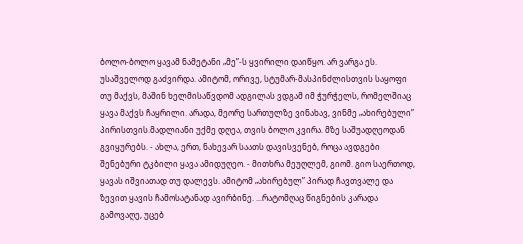ბოლო-ბოლო ყავამ ნამეტანი „მე”-ს ყვირილი დაიწყო. არ ვარგა ეს. უსაშველოდ გაძვირდა. ამიტომ, ორივე, სტუმარ-მასპინძლისთვის საყოფი თუ მაქვს, მაშინ ხელმისაწვდომ ადგილას ვდგამ იმ ჭურჭელს, რომელშიაც ყავა მაქვს ჩაყრილი. არადა, მეორე სართულზე ვინახავ, ვინმე „ახირებული” პირისთვის.მადლიანი უქმე დღეა, თვის ბოლო კვირა. მზე საშუადღეოდან გვიყურებს. - ახლა, ერთ, ნახევარ საათს დავისვენებ, როცა ავდგები შენებური ტკბილი ყავა ამიდუღეო. - მითხრა მეუღლემ, გიომ. გიო საერთოდ, ყავას იშვიათად თუ დალევს. ამიტომ „ახირებულ” პირად ჩავთვალე და ზევით ყავის ჩამოსატანად ავირბინე. ...რატომღაც წიგნების კარადა გამოვაღე, უცებ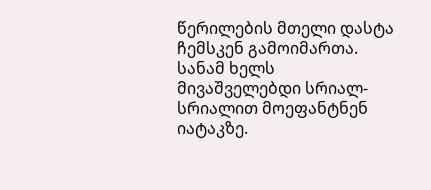წერილების მთელი დასტა ჩემსკენ გამოიმართა. სანამ ხელს მივაშველებდი სრიალ-სრიალით მოეფანტნენ იატაკზე.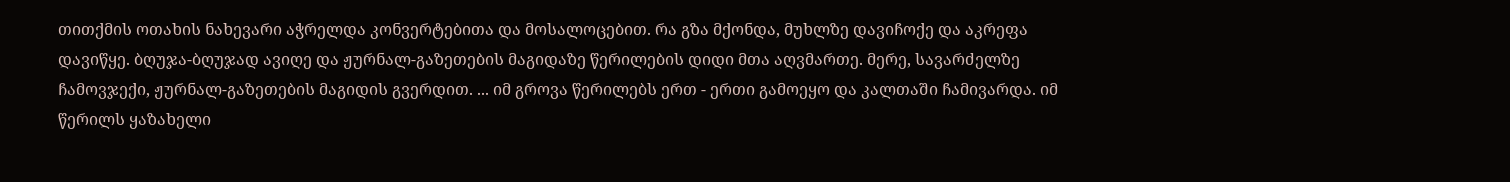თითქმის ოთახის ნახევარი აჭრელდა კონვერტებითა და მოსალოცებით. რა გზა მქონდა, მუხლზე დავიჩოქე და აკრეფა დავიწყე. ბღუჯა-ბღუჯად ავიღე და ჟურნალ-გაზეთების მაგიდაზე წერილების დიდი მთა აღვმართე. მერე, სავარძელზე ჩამოვჯექი, ჟურნალ-გაზეთების მაგიდის გვერდით. ... იმ გროვა წერილებს ერთ - ერთი გამოეყო და კალთაში ჩამივარდა. იმ წერილს ყაზახელი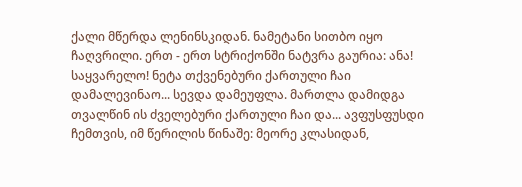ქალი მწერდა ლენინსკიდან. ნამეტანი სითბო იყო ჩაღვრილი. ერთ - ერთ სტრიქონში ნატვრა გაურია: ანა! საყვარელო! ნეტა თქვენებური ქართული ჩაი დამალევინაო... სევდა დამეუფლა. მართლა დამიდგა თვალწინ ის ძველებური ქართული ჩაი და... ავფუსფუსდი ჩემთვის, იმ წერილის წინაშე: მეორე კლასიდან,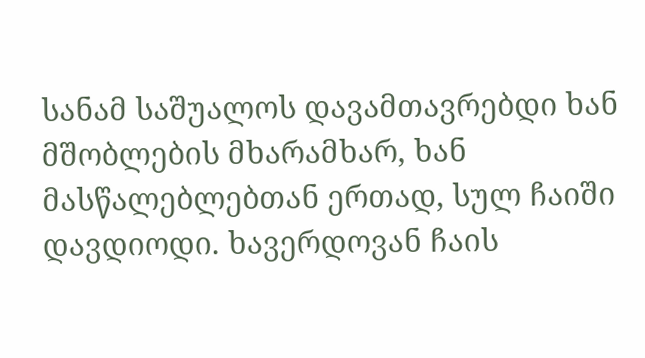სანამ საშუალოს დავამთავრებდი ხან მშობლების მხარამხარ, ხან მასწალებლებთან ერთად, სულ ჩაიში დავდიოდი. ხავერდოვან ჩაის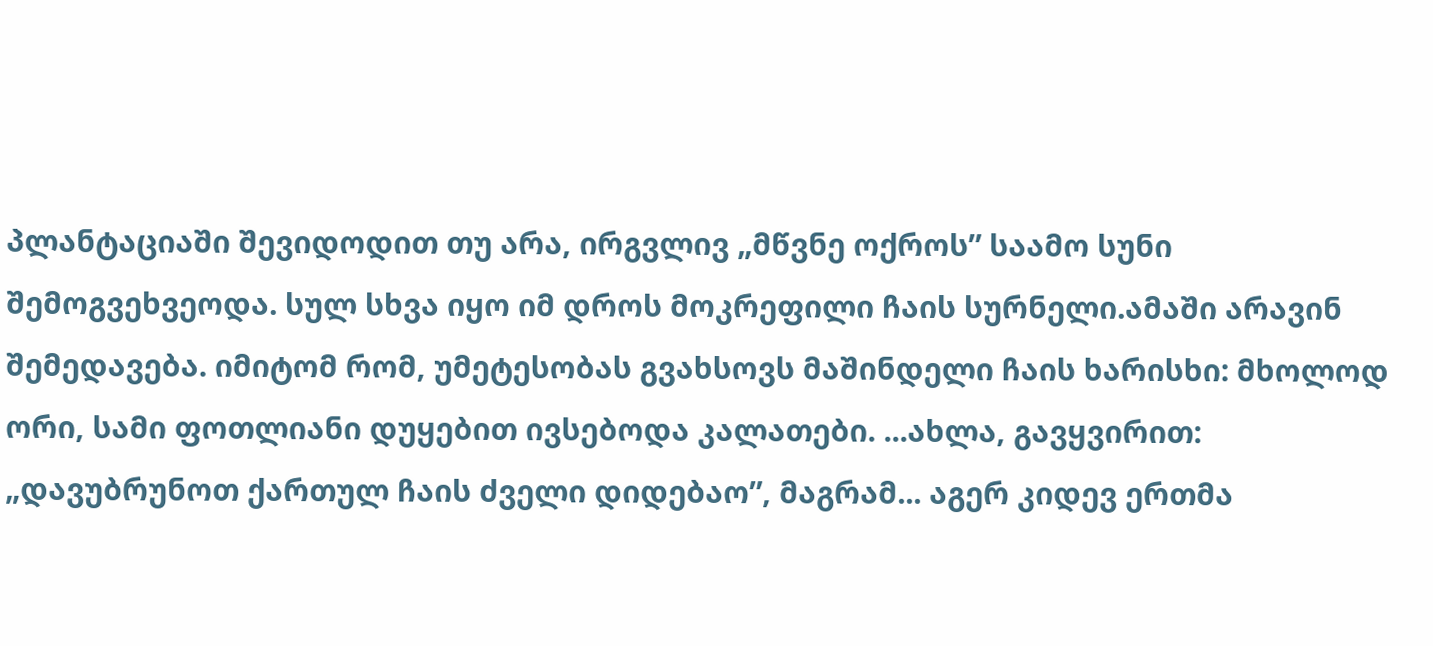პლანტაციაში შევიდოდით თუ არა, ირგვლივ „მწვნე ოქროს” საამო სუნი შემოგვეხვეოდა. სულ სხვა იყო იმ დროს მოკრეფილი ჩაის სურნელი.ამაში არავინ შემედავება. იმიტომ რომ, უმეტესობას გვახსოვს მაშინდელი ჩაის ხარისხი: მხოლოდ ორი, სამი ფოთლიანი დუყებით ივსებოდა კალათები. ...ახლა, გავყვირით: „დავუბრუნოთ ქართულ ჩაის ძველი დიდებაო”, მაგრამ... აგერ კიდევ ერთმა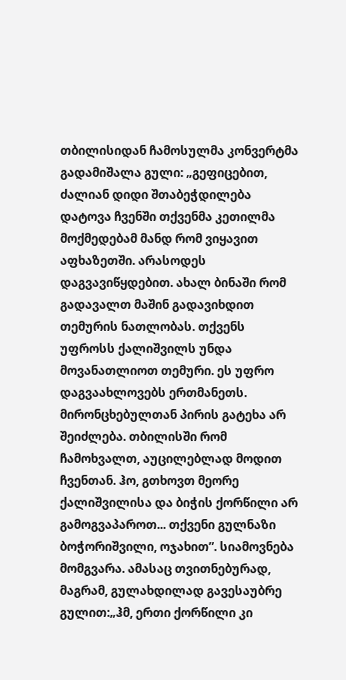თბილისიდან ჩამოსულმა კონვერტმა გადამიშალა გული: „გეფიცებით, ძალიან დიდი შთაბეჭდილება დატოვა ჩვენში თქვენმა კეთილმა მოქმედებამ მანდ რომ ვიყავით აფხაზეთში. არასოდეს დაგვავიწყდებით. ახალ ბინაში რომ გადავალთ მაშინ გადავიხდით თემურის ნათლობას. თქვენს უფროსს ქალიშვილს უნდა მოვანათლიოთ თემური. ეს უფრო დაგვაახლოვებს ერთმანეთს. მირონცხებულთან პირის გატეხა არ შეიძლება. თბილისში რომ ჩამოხვალთ, აუცილებლად მოდით ჩვენთან. ჰო, გთხოვთ მეორე ქალიშვილისა და ბიჭის ქორწილი არ გამოგვაპაროთ... თქვენი გულნაზი ბოჭორიშვილი, ოჯახით”. სიამოვნება მომგვარა. ამასაც თვითნებურად, მაგრამ, გულახდილად გავესაუბრე გულით:„ჰმ, ერთი ქორწილი კი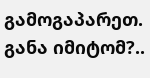გამოგაპარეთ. განა იმიტომ?..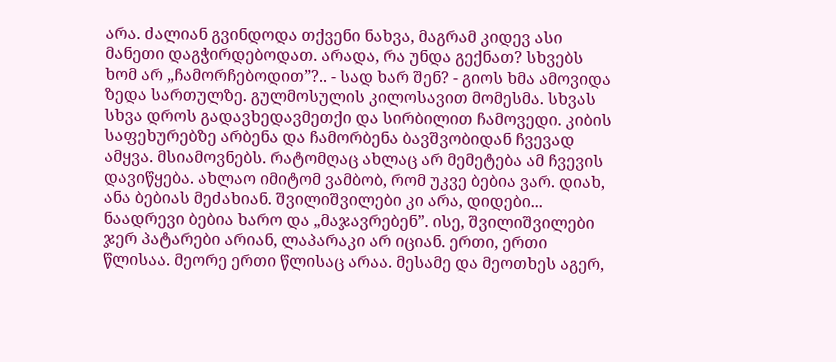არა. ძალიან გვინდოდა თქვენი ნახვა, მაგრამ კიდევ ასი მანეთი დაგჭირდებოდათ. არადა, რა უნდა გექნათ? სხვებს ხომ არ „ჩამორჩებოდით”?.. - სად ხარ შენ? - გიოს ხმა ამოვიდა ზედა სართულზე. გულმოსულის კილოსავით მომესმა. სხვას სხვა დროს გადავხედავმეთქი და სირბილით ჩამოვედი. კიბის საფეხურებზე არბენა და ჩამორბენა ბავშვობიდან ჩვევად ამყვა. მსიამოვნებს. რატომღაც ახლაც არ მემეტება ამ ჩვევის დავიწყება. ახლაო იმიტომ ვამბობ, რომ უკვე ბებია ვარ. დიახ, ანა ბებიას მეძახიან. შვილიშვილები კი არა, დიდები... ნაადრევი ბებია ხარო და „მაჯავრებენ”. ისე, შვილიშვილები ჯერ პატარები არიან, ლაპარაკი არ იციან. ერთი, ერთი წლისაა. მეორე ერთი წლისაც არაა. მესამე და მეოთხეს აგერ,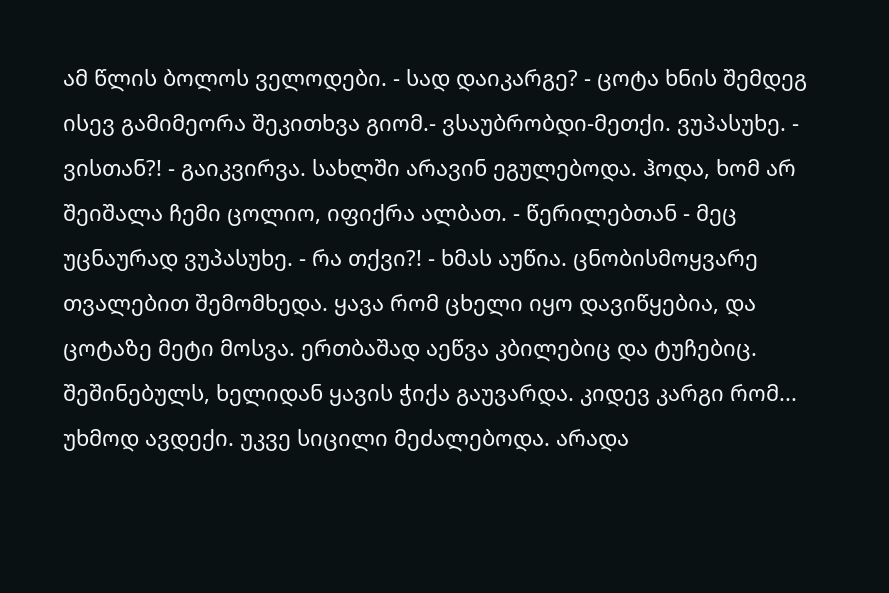ამ წლის ბოლოს ველოდები. - სად დაიკარგე? - ცოტა ხნის შემდეგ ისევ გამიმეორა შეკითხვა გიომ.- ვსაუბრობდი-მეთქი. ვუპასუხე. - ვისთან?! - გაიკვირვა. სახლში არავინ ეგულებოდა. ჰოდა, ხომ არ შეიშალა ჩემი ცოლიო, იფიქრა ალბათ. - წერილებთან - მეც უცნაურად ვუპასუხე. - რა თქვი?! - ხმას აუწია. ცნობისმოყვარე თვალებით შემომხედა. ყავა რომ ცხელი იყო დავიწყებია, და ცოტაზე მეტი მოსვა. ერთბაშად აეწვა კბილებიც და ტუჩებიც. შეშინებულს, ხელიდან ყავის ჭიქა გაუვარდა. კიდევ კარგი რომ... უხმოდ ავდექი. უკვე სიცილი მეძალებოდა. არადა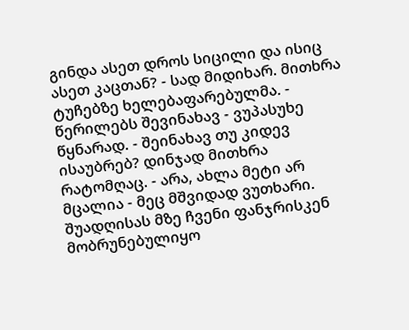გინდა ასეთ დროს სიცილი და ისიც ასეთ კაცთან? - სად მიდიხარ. მითხრა ტუჩებზე ხელებაფარებულმა. - წერილებს შევინახავ - ვუპასუხე წყნარად. - შეინახავ თუ კიდევ ისაუბრებ? დინჯად მითხრა რატომღაც. - არა, ახლა მეტი არ მცალია - მეც მშვიდად ვუთხარი. შუადღისას მზე ჩვენი ფანჯრისკენ მობრუნებულიყო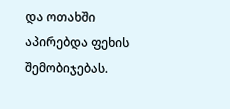და ოთახში აპირებდა ფეხის შემობიჯებას.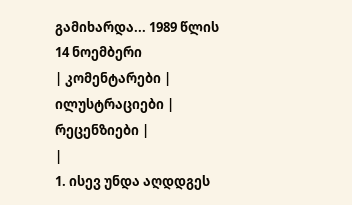გამიხარდა... 1989 წლის 14 ნოემბერი
| კომენტარები |
ილუსტრაციები |
რეცენზიები |
|
1. ისევ უნდა აღდდგეს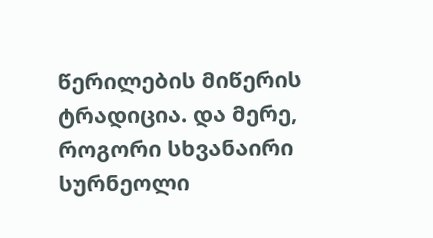წერილების მიწერის ტრადიცია. და მერე, როგორი სხვანაირი სურნეოლი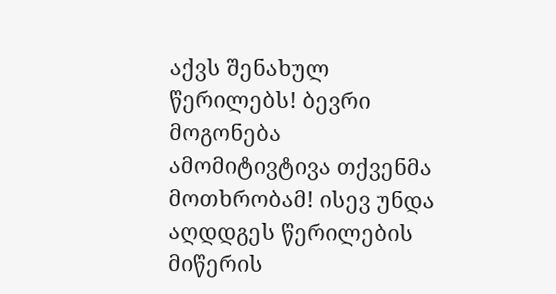აქვს შენახულ წერილებს! ბევრი მოგონება ამომიტივტივა თქვენმა მოთხრობამ! ისევ უნდა აღდდგეს წერილების მიწერის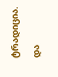ტრადიცია. და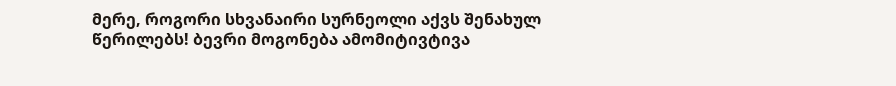მერე, როგორი სხვანაირი სურნეოლი აქვს შენახულ წერილებს! ბევრი მოგონება ამომიტივტივა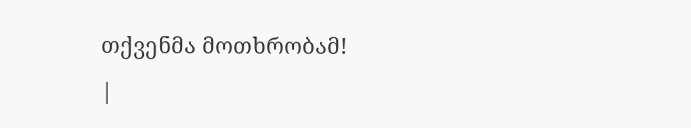თქვენმა მოთხრობამ!
|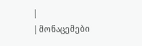|
| მონაცემები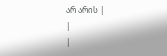არ არის |
|
|